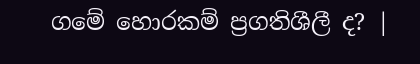ගමේ හොරකම් ප්‍රගතිශීලී ද? |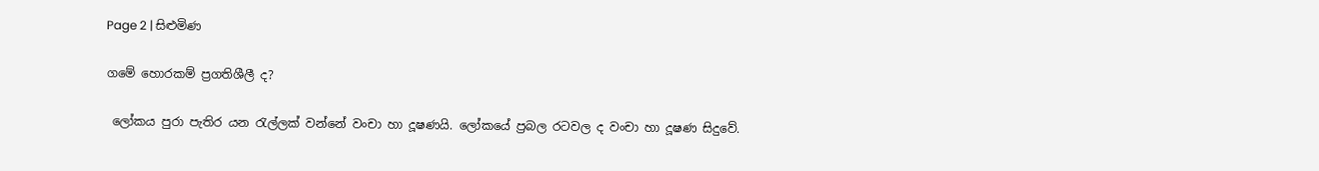Page 2 | සිළුමිණ

ගමේ හොරකම් ප්‍රගතිශීලී ද?

 ලෝකය පුරා පැතිර යන රැල්ලක් වන්නේ වංචා හා දූෂණයි. ලෝකයේ ප්‍රබල රටවල ද වංචා හා දූෂණ සිදුවේ.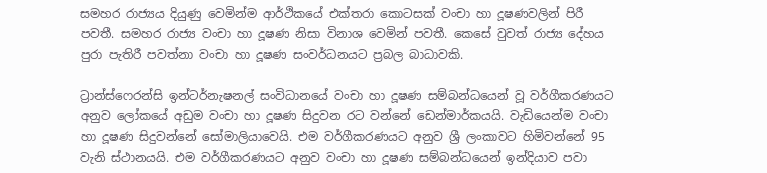සමහර රාජ්‍යය දියුණු වෙමින්ම ආර්ථිකයේ එක්තරා කොටසක් වංචා හා දූෂණවලින් පිරී පවතී. සමහර රාජ්‍ය වංචා හා දූෂණ නිසා විනාශ වෙමින් පවතී. කෙසේ වුවත් රාජ්‍ය දේහය පුරා පැතිරී පවත්නා වංචා හා දූෂණ සංවර්ධනයට ප්‍රබල බාධාවකි.

ට්‍රාන්ස්ෆෙරන්සි ඉන්ටර්නැෂනල් සංවිධානයේ වංචා හා දූෂණ සම්බන්ධයෙන් වූ වර්ගීකරණයට අනුව ලෝකයේ අඩුම වංචා හා දූෂණ සිදුවන රට වන්නේ ඩෙන්මාර්කයයි. වැඩියෙන්ම වංචා හා දූෂණ සිදුවන්නේ සෝමාලියාවෙයි. එම වර්ගීකරණයට අනුව ශ්‍රී ලංකාවට හිමිවන්නේ 95 වැනි ස්ථානයයි. එම වර්ගීකරණයට අනුව වංචා හා දූෂණ සම්බන්ධයෙන් ඉන්දියාව පවා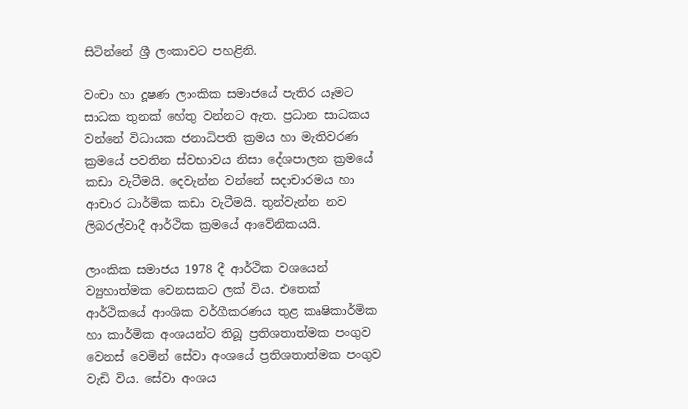සිටින්නේ ශ්‍රී ලංකාවට පහළිනි.

වංචා හා දූෂණ ලාංකික සමාජයේ පැතිර යෑමට සාධක තුනක් හේතු වන්නට ඇත. ප්‍රධාන සාධකය වන්නේ විධායක ජනාධිපති ක්‍රමය හා මැතිවරණ ක්‍රමයේ පවතින ස්වභාවය නිසා දේශපාලන ක්‍රමයේ කඩා වැටීමයි. දෙවැන්න වන්නේ සදාචාරමය හා ආචාර ධාර්මික කඩා වැටීමයි. තුන්වැන්න නව ලිබරල්වාදී ආර්ථික ක්‍රමයේ ආවේනිකයයි.

ලාංකික සමාජය 1978 දී ආර්ථික වශයෙන් ව්‍යුහාත්මක වෙනසකට ලක් විය. එතෙක් ආර්ථිකයේ ආංශික වර්ගීකරණය තුළ කෘෂිකාර්මික හා කාර්මික අංශයන්ට තිබූ ප්‍රතිශතාත්මක පංගුව වෙනස් වෙමින් සේවා අංශයේ ප්‍රතිශතාත්මක පංගුව වැඩි විය. සේවා අංශය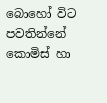බොහෝ විට පවතින්නේ කොමිස් හා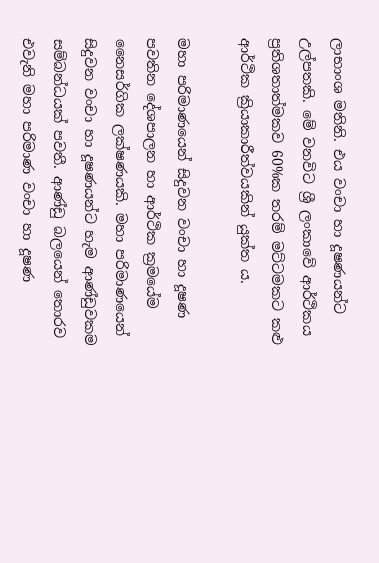ලාභාංශ මතිනි. එය වංචා හා දූෂණයන්ට උල්පතකි. මේ වනවිට ශ්‍රී ලංකාවේ ආර්ථිකය ප්‍රතිශතාත්මකව 60%ක තරම් මට්ටමකට කළු ආර්ථික ක්‍රියාකාරීත්වයකින් යුක්ත ය.

මහා පරිමාණයෙන් සිදුවන වංචා හා දූෂණ පවතින දේශපාලන හා ආර්ථික ක්‍රමයේම නෛසර්ගික ලක්ෂණයකි. මහා පරිමාණයෙන් සිදුවන වංචා හා දූෂණයන්ට හැම ආණ්ඩුවකම සම්බන්ධයක් පවතී. ආණ්ඩු බලයෙන් තොරව එවැනි මහා පරිමාණ වංචා හා දූෂණ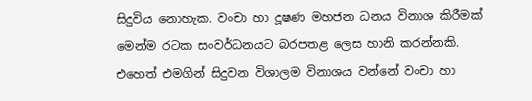සිදුවිය නොහැක. වංචා හා දූෂණ මහජන ධනය විනාශ කිරීමක් මෙන්ම රටක සංවර්ධනයට බරපතළ ලෙස හානි කරන්නකි. එහෙත් එමගින් සිදුවන විශාලම විනාශය වන්නේ වංචා හා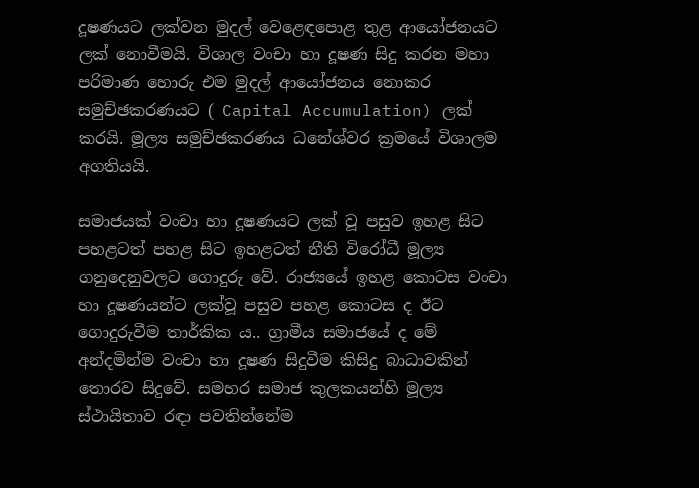දූෂණයට ලක්වන මුදල් වෙළෙඳපොළ තුළ ආයෝජනයට ලක් නොවීමයි. විශාල වංචා හා දූෂණ සිදු කරන මහා පරිමාණ හොරු එම මුදල් ආයෝජනය නොකර සමුච්ඡකරණයට ( Capital Accumulation) ලක් කරයි. මූල්‍ය සමුච්ඡකරණය ධනේශ්වර ක්‍රමයේ විශාලම අගතියයි.

සමාජයක් වංචා හා දූෂණයට ලක් වූ පසුව ඉහළ සිට පහළටත් පහළ සිට ඉහළටත් නීති විරෝධී මූල්‍ය ගනුදෙනුවලට ගොදුරු වේ. රාජ්‍යයේ ඉහළ කොටස වංචා හා දූෂණයන්ට ලක්වූ පසුව පහළ කොටස ද ඊට ගොදුරුවීම තාර්කික ය.. ග්‍රාමීය සමාජයේ ද මේ අන්දමින්ම වංචා හා දූෂණ සිදුවීම කිසිදු බාධාවකින් තොරව සිදුවේ. සමහර සමාජ කුලකයන්හි මූල්‍ය ස්ථායිතාව රඳා පවතින්නේම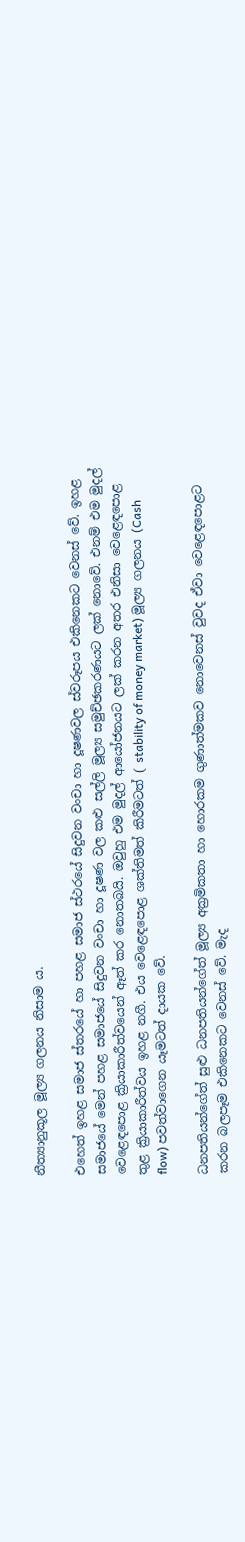නීත්‍යානුකූල මූල්‍ය ගලනය නිසාම ය.

එහෙත් ඉහළ සමාජ ස්තරයේ හා පහළ සමාජ ස්ථරයේ සිදුවන වංචා හා දූෂණවල ස්වරූපය එකිනෙකට වෙනස් වේ. ඉහළ සමාජයේ මෙන් පහළ සමාජයේ සිදුවන වංචා හා දූෂණ වල කළු සල්ලි මූල්‍ය සමුච්ඡකරණයට ලක් නොවේ. එනම් එම මුදල් වෙළෙඳපොළ ක්‍රියාකාරීත්වයෙන් ඈත් කර නොතබයි. ඔවුහු එම මුදල් ආයෝජනයට ලක් කරන අතර එනිසා වෙළෙඳපොළ තුළ ක්‍රියාකාරීත්වය ඉහළ නගී. එය වෙළෙඳපොළ ශක්තිමත් කිරීමටත් ( stability of money market) මූල්‍ය ගලනය (Cash flow) පවත්වාගෙන යෑමටත් දායක වේ.

ධනපතියන්ගේත් සුළු ධනපතියන්ගේත් මූල්‍ය අක්‍රමිකතා හා හොරකම ගුණාත්මකව නොවෙනස් වුවද ඒවා වෙළෙඳපොළට කරන බලපෑම එකිනෙකට වෙනස් වේ. මැද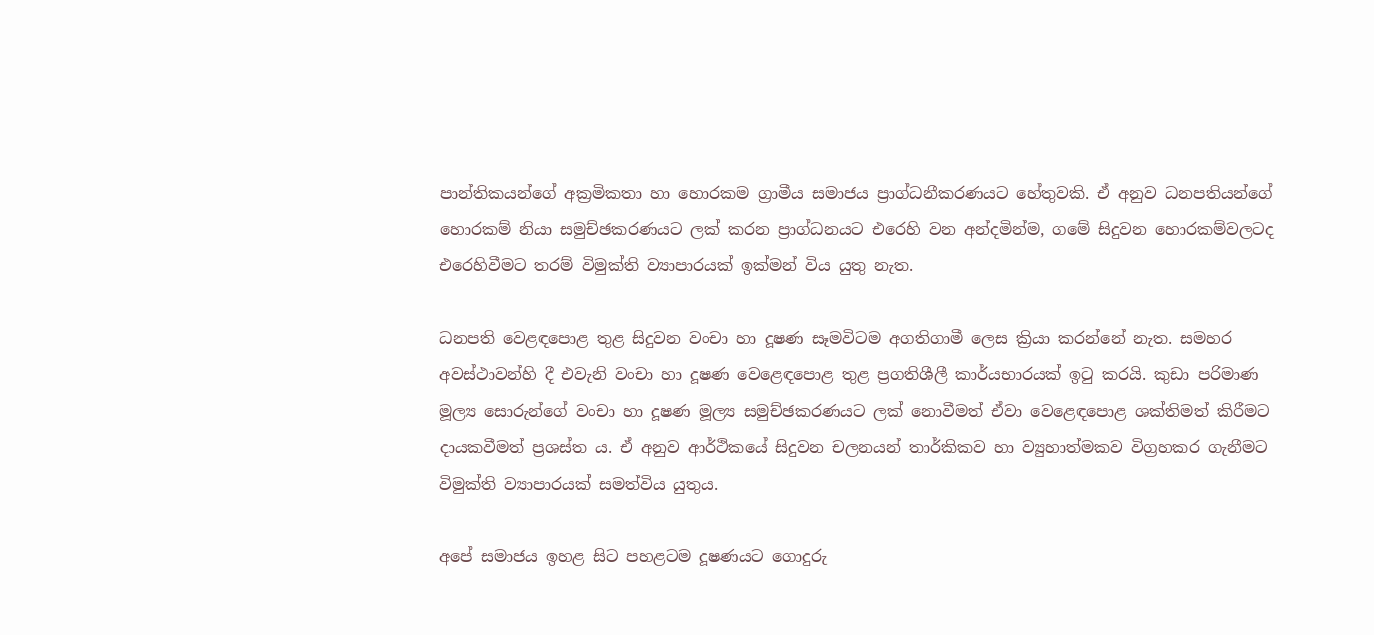පාන්තිකයන්ගේ අක්‍රමිකතා හා හොරකම ග්‍රාමීය සමාජය ප්‍රාග්ධනීකරණයට හේතුවකි. ඒ අනුව ධනපතියන්ගේ හොරකම් නියා සමුච්ඡකරණයට ලක් කරන ප්‍රාග්ධනයට එරෙහි වන අන්දමින්ම, ගමේ සිදුවන හොරකම්වලටද එරෙහිවීමට තරම් විමුක්ති ව්‍යාපාරයක් ඉක්මන් විය යුතු නැත.

ධනපති වෙළඳපොළ තුළ සිදුවන වංචා හා දූෂණ සෑමවිටම අගතිගාමී ලෙස ක්‍රියා කරන්නේ නැත. සමහර අවස්ථාවන්හි දී එවැනි වංචා හා දූෂණ වෙළෙඳපොළ තුළ ප්‍රගතිශීලී කාර්යභාරයක් ඉටු කරයි. කුඩා පරිමාණ මූල්‍ය සොරුන්ගේ වංචා හා දූෂණ මූල්‍ය සමුච්ඡකරණයට ලක් නොවීමත් ඒවා වෙළෙඳපොළ ශක්තිමත් කිරීමට දායකවීමත් ප්‍රශස්ත ය. ඒ අනුව ආර්ථිකයේ සිදුවන චලනයන් තාර්කිකව හා ව්‍යුහාත්මකව විග්‍රහකර ගැනීමට විමුක්ති ව්‍යාපාරයක් සමත්විය යුතුය.

අපේ සමාජය ඉහළ සිට පහළටම දූෂණයට ගොදුරු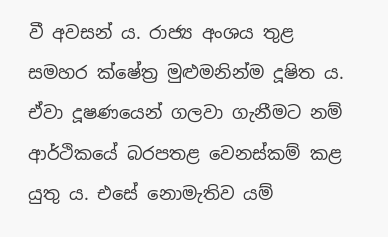වී අවසන් ය. රාජ්‍ය අංශය තුළ සමහර ක්ෂේත්‍ර මුළුමනින්ම දූෂිත ය. ඒවා දූෂණයෙන් ගලවා ගැනීමට නම් ආර්ථිකයේ බරපතළ වෙනස්කම් කළ යුතු ය. එසේ නොමැතිව යම්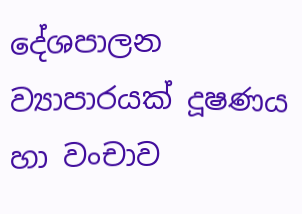දේශපාලන ව්‍යාපාරයක් දූෂණය හා වංචාව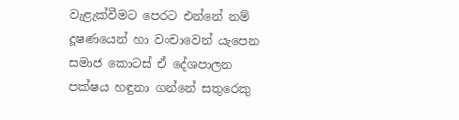වැළැක්වීමට පෙරට එන්නේ නම් දූෂණයෙන් හා වංචාවෙන් යැපෙන සමාජ කොටස් ඒ දේශපාලන පක්ෂය හඳුනා ගන්නේ සතුරෙකු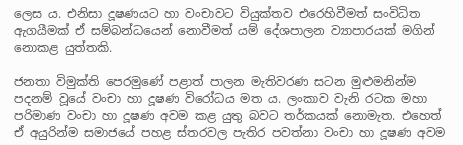ලෙස ය. එනිසා දූෂණයට හා වංචාවට වියුක්තව එරෙහිවීමත් සංවිධිත ඇගයීමක් ඒ සම්බන්ධයෙන් නොවීමත් යම් දේශපාලන ව්‍යාපාරයක් මගින් නොකළ යුත්තකි.

ජනතා විමුක්ති පෙරමුණේ පළාත් පාලන මැතිවරණ සටන මුළුමනින්ම පදනම් වූයේ වංචා හා දූෂණ විරෝධය මත ය. ලංකාව වැනි රටක මහා පරිමාණ වංචා හා දූෂණ අවම කළ යුතු බවට තර්කයක් නොමැත. එහෙත් ඒ අයුරින්ම සමාජයේ පහළ ස්තරවල පැතිර පවත්නා වංචා හා දූෂණ අවම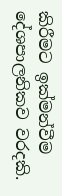කිරීමට ඉක්මන්වීම දේශපාලනිකව වරදකි.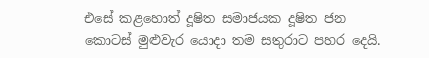එසේ කළහොත් දූෂිත සමාජයක දූෂිත ජන කොටස් මුළුවැර යොදා තම සතුරාට පහර දෙයි.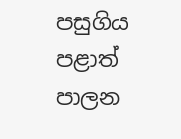පසුගිය පළාත් පාලන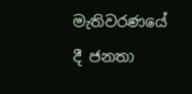මැතිවරණයේ දී ජනතා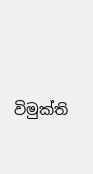විමුක්ති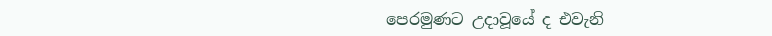පෙරමුණට උදාවූයේ ද එවැනි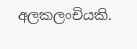අලකලංචියකි.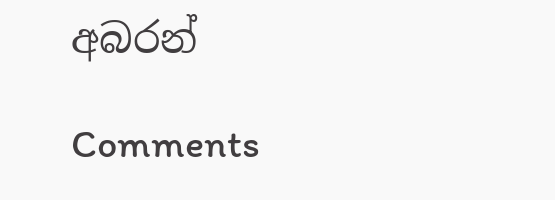අබරන්

Comments